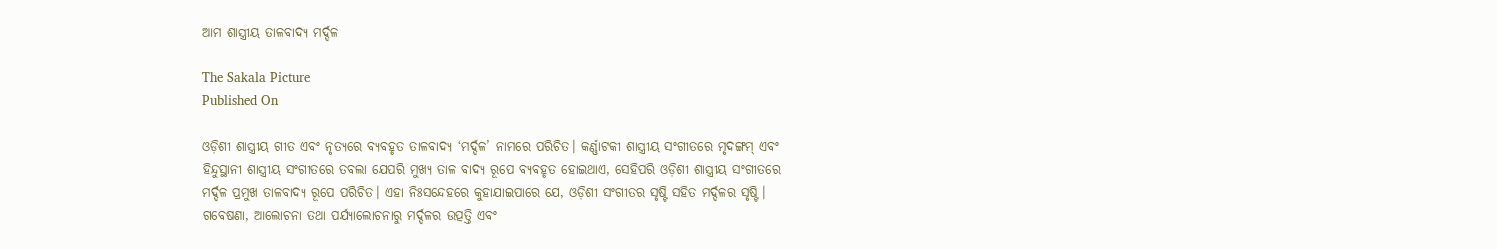ଆମ ଶାସ୍ତ୍ରୀୟ ତାଳବାଦ୍ୟ ମର୍ଦ୍ଦଳ

The Sakala Picture
Published On

ଓଡ଼ିଶୀ ଶାସ୍ତ୍ରୀୟ ଗୀତ ଏବଂ ନୃତ୍ୟରେ ବ୍ୟବହୃତ ତାଳବାଦ୍ୟ ‘ମର୍ଦ୍ଦଳ’ ନାମରେ ପରିଚିତ। କର୍ଣ୍ଣାଟକୀ ଶାସ୍ତ୍ରୀୟ ସଂଗୀତରେ ମୃଦଙ୍ଗମ୍‌‌ ଏବଂ ହିନ୍ଦୁସ୍ଥାନୀ ଶାସ୍ତ୍ରୀୟ ସଂଗୀତରେ ତବଲା ଯେପରି ମୁଖ୍ୟ ତାଳ ବାଦ୍ୟ ରୂପେ ବ୍ୟବହୃତ ହୋଇଥାଏ, ସେହିପରି ଓଡ଼ିଶୀ ଶାସ୍ତ୍ରୀୟ ସଂଗୀତରେ ମର୍ଦ୍ଦଳ ପ୍ରମୁଖ ତାଳବାଦ୍ୟ ରୂପେ ପରିଚିତ। ଏହା ନିଃସନ୍ଦେହରେ କୁହାଯାଇପାରେ ଯେ, ଓଡ଼ିଶୀ ସଂଗୀତର ସୃଷ୍ଟି ସହିତ ମର୍ଦ୍ଦଳର ସୃଷ୍ଟି। ଗବେଷଣା, ଆଲୋଚନା ତଥା ପର୍ଯ୍ୟାଲୋଚନାରୁ ମର୍ଦ୍ଦଳର ଉତ୍ପତ୍ତି ଏବଂ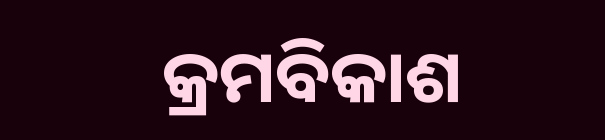କ୍ରମବିକାଶ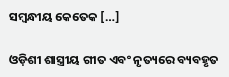ସମ୍ବନ୍ଧୀୟ କେତେକ […]

ଓଡ଼ିଶୀ ଶାସ୍ତ୍ରୀୟ ଗୀତ ଏବଂ ନୃତ୍ୟରେ ବ୍ୟବହୃତ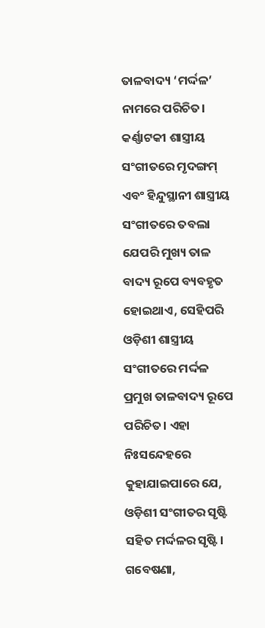ତାଳବାଦ୍ୟ ‘ମର୍ଦ୍ଦଳ’ ନାମରେ ପରିଚିତ। କର୍ଣ୍ଣାଟକୀ ଶାସ୍ତ୍ରୀୟ ସଂଗୀତରେ ମୃଦଙ୍ଗମ୍‌‌ ଏବଂ ହିନ୍ଦୁସ୍ଥାନୀ ଶାସ୍ତ୍ରୀୟ ସଂଗୀତରେ ତବଲା ଯେପରି ମୁଖ୍ୟ ତାଳ ବାଦ୍ୟ ରୂପେ ବ୍ୟବହୃତ ହୋଇଥାଏ, ସେହିପରି ଓଡ଼ିଶୀ ଶାସ୍ତ୍ରୀୟ ସଂଗୀତରେ ମର୍ଦ୍ଦଳ ପ୍ରମୁଖ ତାଳବାଦ୍ୟ ରୂପେ ପରିଚିତ। ଏହା ନିଃସନ୍ଦେହରେ କୁହାଯାଇପାରେ ଯେ, ଓଡ଼ିଶୀ ସଂଗୀତର ସୃଷ୍ଟି ସହିତ ମର୍ଦ୍ଦଳର ସୃଷ୍ଟି। ଗବେଷଣା,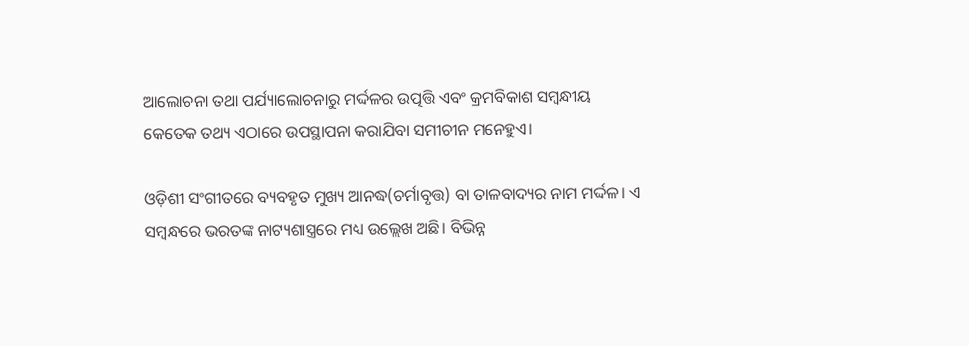ଆଲୋଚନା ତଥା ପର୍ଯ୍ୟାଲୋଚନାରୁ ମର୍ଦ୍ଦଳର ଉତ୍ପତ୍ତି ଏବଂ କ୍ରମବିକାଶ ସମ୍ବନ୍ଧୀୟ କେତେକ ତଥ୍ୟ ଏଠାରେ ଉପସ୍ଥାପନା କରାଯିବା ସମୀଚୀନ ମନେହୁଏ।

ଓଡ଼ିଶୀ ସଂଗୀତରେ ବ୍ୟବହୃତ ମୁଖ୍ୟ ଆନଦ୍ଧ(ଚର୍ମାବୃତ୍ତ) ବା ତାଳବାଦ୍ୟର ନାମ ମର୍ଦ୍ଦଳ। ଏ ସମ୍ବନ୍ଧରେ ଭରତଙ୍କ ନାଟ୍ୟଶାସ୍ତ୍ରରେ ମଧ୍ୟ ଉଲ୍ଲେଖ ଅଛି। ବିଭିନ୍ନ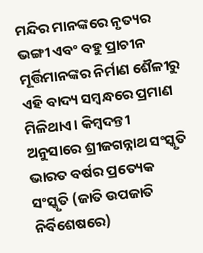ମନ୍ଦିର ମାନଙ୍କରେ ନୃତ୍ୟର ଭଙ୍ଗୀ ଏବଂ ବହୁ ପ୍ରାଚୀନ ମୂର୍ତ୍ତିମାନଙ୍କର ନିର୍ମାଣ ଶୈଳୀରୁ ଏହି ବାଦ୍ୟ ସମ୍ବନ୍ଧରେ ପ୍ରମାଣ ମିଳିଥାଏ। କିମ୍ବଦନ୍ତୀ ଅନୁସାରେ ଶ୍ରୀଜଗନ୍ନାଥ ସଂସ୍କୃତି ଭାରତ ବର୍ଷର ପ୍ରତ୍ୟେକ ସଂସ୍କୃତି (ଜାତି ଉପଜାତି ନିର୍ବିଶେଷରେ)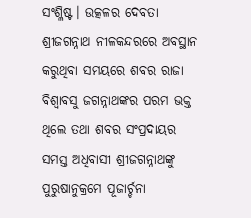ସଂଶ୍ଳିଷ୍ଟ। ଉତ୍କଳର ଦେବତା ଶ୍ରୀଜଗନ୍ନାଥ ନୀଳକନ୍ଦରରେ ଅବସ୍ଥାନ କରୁଥିବା ସମୟରେ ଶବର ରାଜା ବିଶ୍ୱାବସୁ ଜଗନ୍ନାଥଙ୍କର ପରମ ଭକ୍ତ ଥିଲେ ତଥା ଶବର ସଂପ୍ରଦାୟର ସମସ୍ତ ଅଧିବାସୀ ଶ୍ରୀଜଗନ୍ନାଥଙ୍କୁ ପୁରୁଷାନୁକ୍ରମେ ପୂଜାର୍ଚ୍ଚନା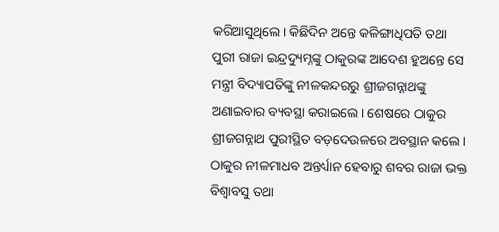କରିଆସୁଥିଲେ। କିଛିଦିନ ଅନ୍ତେ କଳିଙ୍ଗାଧିପତି ତଥା ପୁରୀ ରାଜା ଇନ୍ଦ୍ରଦ୍ୟୁମ୍ନଙ୍କୁ ଠାକୁରଙ୍କ ଆଦେଶ ହୁଅନ୍ତେ ସେ ମନ୍ତ୍ରୀ ବିଦ୍ୟାପତିଙ୍କୁ ନୀଳକନ୍ଦରରୁ ଶ୍ରୀଜଗନ୍ନାଥଙ୍କୁ ଅଣାଇବାର ବ୍ୟବସ୍ଥା କରାଇଲେ। ଶେଷରେ ଠାକୁର ଶ୍ରୀଜଗନ୍ନାଥ ପୁରୀସ୍ଥିତ ବଡ଼ଦେଉଳରେ ଅବସ୍ଥାନ କଲେ। ଠାକୁର ନୀଳମାଧବ ଅନ୍ତର୍ଧ୍ୟାନ ହେବାରୁ ଶବର ରାଜା ଭକ୍ତ ବିଶ୍ୱାବସୁ ତଥା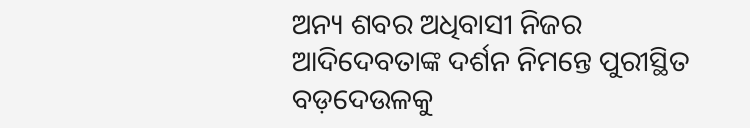ଅନ୍ୟ ଶବର ଅଧିବାସୀ ନିଜର ଆଦିଦେବତାଙ୍କ ଦର୍ଶନ ନିମନ୍ତେ ପୁରୀସ୍ଥିତ ବଡ଼ଦେଉଳକୁ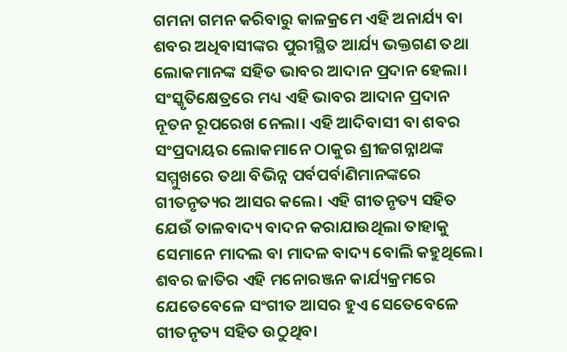ଗମନା ଗମନ କରିବାରୁ କାଳକ୍ରମେ ଏହି ଅନାର୍ଯ୍ୟ ବା ଶବର ଅଧିବାସୀଙ୍କର ପୁରୀସ୍ଥିତ ଆର୍ଯ୍ୟ ଭକ୍ତଗଣ ତଥା ଲୋକମାନଙ୍କ ସହିତ ଭାବର ଆଦାନ ପ୍ରଦାନ ହେଲା। ସଂସ୍କୃତିକ୍ଷେତ୍ରରେ ମଧ୍ୟ ଏହି ଭାବର ଆଦାନ ପ୍ରଦାନ ନୂତନ ରୂପରେଖ ନେଲା। ଏହି ଆଦିବାସୀ ବା ଶବର ସଂପ୍ରଦାୟର ଲୋକମାନେ ଠାକୁର ଶ୍ରୀଜଗନ୍ନାଥଙ୍କ ସମ୍ମୁଖରେ ତଥା ବିଭିନ୍ନ ପର୍ବପର୍ବାଣିମାନଙ୍କରେ ଗୀତନୃତ୍ୟର ଆସର କଲେ। ଏହି ଗୀତନୃତ୍ୟ ସହିତ ଯେଉଁ ତାଳବାଦ୍ୟ ବାଦନ କରାଯାଉଥିଲା ତାହାକୁ ସେମାନେ ମାଦଲ ବା ମାଦଳ ବାଦ୍ୟ ବୋଲି କହୁଥିଲେ। ଶବର ଜାତିର ଏହି ମନୋରଞ୍ଜନ କାର୍ଯ୍ୟକ୍ରମରେ ଯେତେବେଳେ ସଂଗୀତ ଆସର ହୁଏ ସେତେବେଳେ ଗୀତନୃତ୍ୟ ସହିତ ଉଠୁଥିବା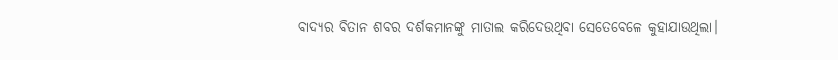ବାଦ୍ୟର ବିତାନ ଶବର ଦର୍ଶକମାନଙ୍କୁ ମାତାଲ କରିଦେଉଥିବା ସେତେବେଳେ କୁହାଯାଉଥିଲା।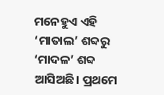ମନେହୁଏ ଏହି ‘ମାତାଲ’ ଶବ୍ଦରୁ ‘ମାଦଳ’ ଶବ୍ଦ ଆସିଅଛି। ପ୍ରଥମେ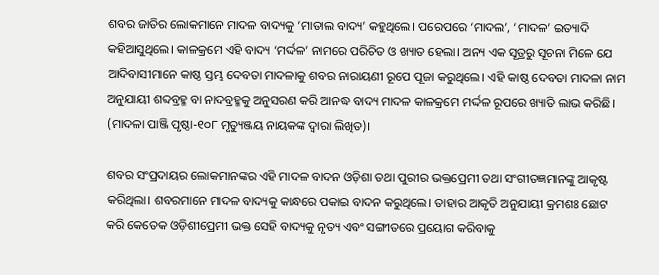ଶବର ଜାତିର ଲୋକମାନେ ମାଦଳ ବାଦ୍ୟକୁ ‘ମାତାଲ ବାଦ୍ୟ’ କହୁଥିଲେ। ପରେପରେ ‘ମାଦଲ’, ‘ମାଦଳ’ ଇତ୍ୟାଦି କହିଆସୁଥିଲେ। କାଳକ୍ରମେ ଏହି ବାଦ୍ୟ ‘ମର୍ଦ୍ଦଳ’ ନାମରେ ପରିଚିତ ଓ ଖ୍ୟାତ ହେଲା। ଅନ୍ୟ ଏକ ସୂତ୍ରରୁ ସୂଚନା ମିଳେ ଯେ ଆଦିବାସୀମାନେ କାଷ୍ଠ ସ୍ତମ୍ଭ ଦେବତା ମାଦଳାକୁ ଶବର ନାରାୟଣୀ ରୂପେ ପୂଜା କରୁଥିଲେ। ଏହି କାଷ୍ଠ ଦେବତା ମାଦଳା ନାମ ଅନୁଯାୟୀ ଶବ୍ଦବ୍ରହ୍ମ ବା ନାଦବ୍ରହ୍ମକୁ ଅନୁସରଣ କରି ଆନଦ୍ଧ ବାଦ୍ୟ ମାଦଳ କାଳକ୍ରମେ ମର୍ଦ୍ଦଳ ରୂପରେ ଖ୍ୟାତି ଲାଭ କରିଛି। (ମାଦଳା ପାଞ୍ଜି ପୃଷ୍ଠା-୧୦୮ ମୃତ୍ୟୁଞ୍ଜୟ ନାୟକଙ୍କ ଦ୍ୱାରା ଲିଖିତ)।

ଶବର ସଂପ୍ରଦାୟର ଲୋକମାନଙ୍କର ଏହି ମାଦଳ ବାଦନ ଓଡ଼ିଶା ତଥା ପୁରୀର ଭକ୍ତପ୍ରେମୀ ତଥା ସଂଗୀତଜ୍ଞମାନଙ୍କୁ ଆକୃଷ୍ଟ କରିଥିଲା। ଶବରମାନେ ମାଦଳ ବାଦ୍ୟକୁ କାନ୍ଧରେ ପକାଇ ବାଦନ କରୁଥିଲେ। ତାହାର ଆକୃତି ଅନୁଯାୟୀ କ୍ରମଶଃ ଛୋଟ କରି କେତେକ ଓଡ଼ିଶୀପ୍ରେମୀ ଭକ୍ତ ସେହି ବାଦ୍ୟକୁ ନୃତ୍ୟ ଏବଂ ସଙ୍ଗୀତରେ ପ୍ରୟୋଗ କରିବାକୁ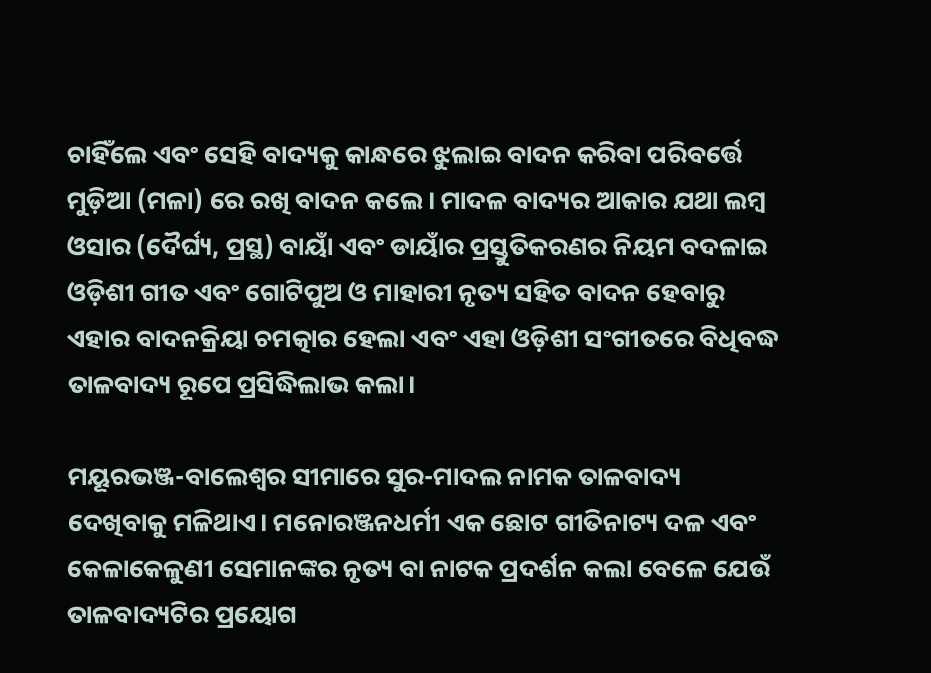ଚାହିଁଲେ ଏବଂ ସେହି ବାଦ୍ୟକୁ କାନ୍ଧରେ ଝୁଲାଇ ବାଦନ କରିବା ପରିବର୍ତ୍ତେ ମୁଡ଼ିଆ (ମଳା) ରେ ରଖି ବାଦନ କଲେ। ମାଦଳ ବାଦ୍ୟର ଆକାର ଯଥା ଲମ୍ବ ଓସାର (ଦୈର୍ଘ୍ୟ, ପ୍ରସ୍ଥ) ବାୟାଁ ଏବଂ ଡାୟାଁର ପ୍ରସ୍ତୁତିକରଣର ନିୟମ ବଦଳାଇ ଓଡ଼ିଶୀ ଗୀତ ଏବଂ ଗୋଟିପୁଅ ଓ ମାହାରୀ ନୃତ୍ୟ ସହିତ ବାଦନ ହେବାରୁ ଏହାର ବାଦନକ୍ରିୟା ଚମତ୍କାର ହେଲା ଏବଂ ଏହା ଓଡ଼ିଶୀ ସଂଗୀତରେ ବିଧିବଦ୍ଧ ତାଳବାଦ୍ୟ ରୂପେ ପ୍ରସିଦ୍ଧିଲାଭ କଲା।

ମୟୂରଭଞ୍ଜ-ବାଲେଶ୍ୱର ସୀମାରେ ସୁର-ମାଦଲ ନାମକ ତାଳବାଦ୍ୟ ଦେଖିବାକୁ ମଳିଥାଏ। ମନୋରଞ୍ଜନଧର୍ମୀ ଏକ ଛୋଟ ଗୀତିନାଟ୍ୟ ଦଳ ଏବଂ କେଳାକେଳୁଣୀ ସେମାନଙ୍କର ନୃତ୍ୟ ବା ନାଟକ ପ୍ରଦର୍ଶନ କଲା ବେଳେ ଯେଉଁ ତାଳବାଦ୍ୟଟିର ପ୍ରୟୋଗ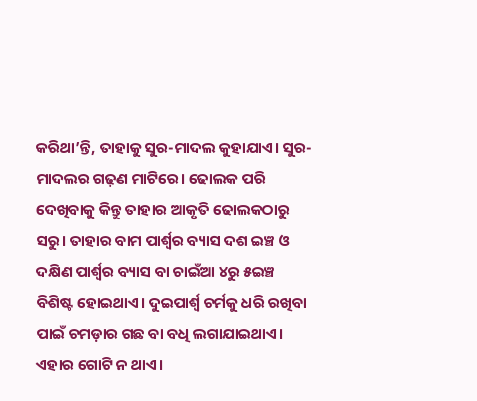କରିଥା’ନ୍ତି, ତାହାକୁ ସୁର-ମାଦଲ କୁହାଯାଏ। ସୁର-ମାଦଲର ଗଢ଼ଣ ମାଟିରେ। ଢୋଲକ ପରି ଦେଖିବାକୁ କିନ୍ତୁ ତାହାର ଆକୃତି ଢୋଲକଠାରୁ ସରୁ। ତାହାର ବାମ ପାର୍ଶ୍ବର ବ୍ୟାସ ଦଶ ଇଞ୍ଚ ଓ ଦକ୍ଷିଣ ପାର୍ଶ୍ବର ବ୍ୟାସ ବା ଚାଇଁଆ ୪ରୁ ୫ଇଞ୍ଚ ବିଶିଷ୍ଟ ହୋଇଥାଏ। ଦୁଇପାର୍ଶ୍ବ ଚର୍ମକୁ ଧରି ରଖିବା ପାଇଁ ଚମଡ଼ାର ଗଛ ବା ବଧି ଲଗାଯାଇଥାଏ। ଏହାର ଗୋଟି ନ ଥାଏ।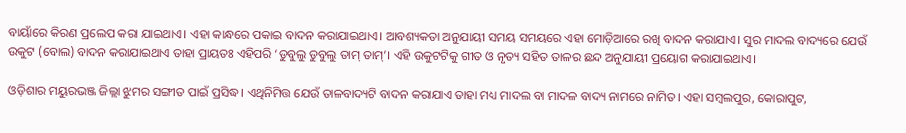ବାୟାଁରେ କିରଣ ପ୍ରଲେପ କରା ଯାଇଥାଏ। ଏହା କାନ୍ଧରେ ପକାଇ ବାଦନ କରାଯାଇଥାଏ। ଆବଶ୍ୟକତା ଅନୁଯାୟୀ ସମୟ ସମୟରେ ଏହା ମୋଡ଼ିଆରେ ରଖି ବାଦନ କରାଯାଏ। ସୁର ମାଦଲ ବାଦ୍ୟରେ ଯେଉଁ ଉକୁଟ (ବୋଲ) ବାଦନ କରାଯାଇଥାଏ ତାହା ପ୍ରାୟତଃ ଏହିପରି ‘ଡୁବୁଲୁ ଡୁବୁଲୁ ତାମ୍‌‌ ତାମ୍‌‌’। ଏହି ଉକୁଟଟିକୁ ଗୀତ ଓ ନୃତ୍ୟ ସହିତ ତାଳର ଛନ୍ଦ ଅନୁଯାୟୀ ପ୍ରୟୋଗ କରାଯାଇଥାଏ।

ଓଡ଼ିଶାର ମୟୁରଭଞ୍ଜ ଜିଲ୍ଲା ଝୁମର ସଙ୍ଗୀତ ପାଇଁ ପ୍ରସିଦ୍ଧ। ଏଥିନିମିତ୍ତ ଯେଉଁ ତାଳବାଦ୍ୟଟି ବାଦନ କରାଯାଏ ତାହା ମଧ୍ୟ ମାଦଲ ବା ମାଦଳ ବାଦ୍ୟ ନାମରେ ନାମିତ। ଏହା ସମ୍ବଲପୁର, କୋରାପୁଟ,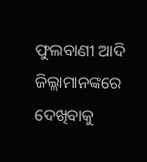ଫୁଲବାଣୀ ଆଦି ଜିଲ୍ଲାମାନଙ୍କରେ ଦେଖିବାକୁ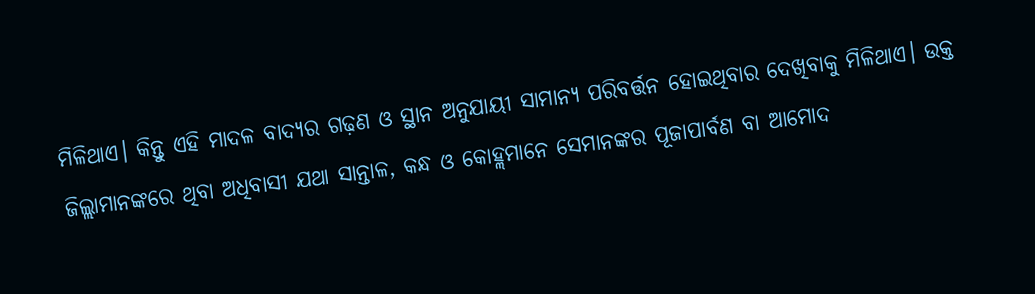ମିଳିଥାଏ। କିନ୍ତୁ ଏହି ମାଦଳ ବାଦ୍ୟର ଗଢ଼ଣ ଓ ସ୍ଥାନ ଅନୁଯାୟୀ ସାମାନ୍ୟ ପରିବର୍ତ୍ତନ ହୋଇଥିବାର ଦେଖିବାକୁ ମିଳିଥାଏ। ଉକ୍ତ ଜିଲ୍ଲାମାନଙ୍କରେ ଥିବା ଅଧିବାସୀ ଯଥା ସାନ୍ତାଳ, କନ୍ଧ ଓ କୋହ୍ଲମାନେ ସେମାନଙ୍କର ପୂଜାପାର୍ବଣ ବା ଆମୋଦ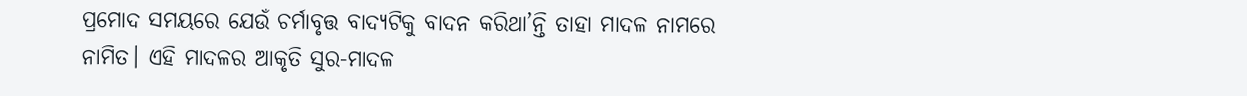ପ୍ରମୋଦ ସମୟରେ ଯେଉଁ ଚର୍ମାବୃତ୍ତ ବାଦ୍ୟଟିକୁ ବାଦନ କରିଥା’ନ୍ତି ତାହା ମାଦଳ ନାମରେ ନାମିତ। ଏହି ମାଦଳର ଆକୃତି ସୁର-ମାଦଳ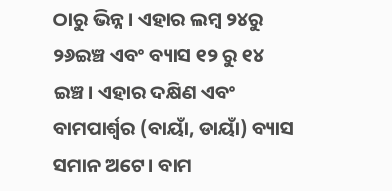ଠାରୁ ଭିନ୍ନ। ଏହାର ଲମ୍ବ ୨୪ରୁ ୨୬ଇଞ୍ଚ ଏବଂ ବ୍ୟାସ ୧୨ ରୁ ୧୪ ଇଞ୍ଚ। ଏହାର ଦକ୍ଷିଣ ଏବଂ ବାମପାର୍ଶ୍ବର (ବାୟାଁ, ଡାୟାଁ) ବ୍ୟାସ ସମାନ ଅଟେ। ବାମ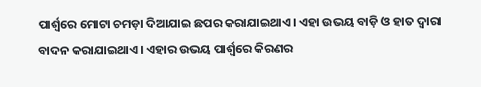ପାର୍ଶ୍ବରେ ମୋଟା ଚମଡ଼ା ଦିଆଯାଇ ଛପର କରାଯାଇଥାଏ। ଏହା ଉଭୟ ବାଡ଼ି ଓ ହାତ ଦ୍ୱାରା ବାଦନ କରାଯାଇଥାଏ। ଏହାର ଉଭୟ ପାର୍ଶ୍ବରେ କିରଣର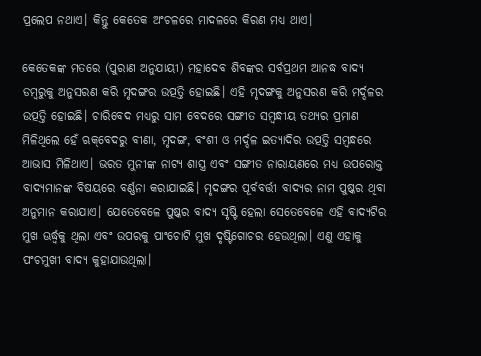ପ୍ରଲେପ ନଥାଏ। କିନ୍ତୁ କେତେକ ଅଂଚଳରେ ମାଦଳରେ କିରଣ ମଧ୍ୟ ଥାଏ।

କେତେକଙ୍କ ମତରେ (ପୁରାଣ ଅନୁଯାୟୀ) ମହାଦେବ ଶିବଙ୍କର ସର୍ବପ୍ରଥମ ଆନଦ୍ଧ ବାଦ୍ୟ ଡମ୍ବରୁକୁ ଅନୁସରଣ କରି ମୃଦଙ୍ଗର ଉତ୍ପତ୍ତି ହୋଇଛି। ଏହି ମୃଦଙ୍ଗକୁ ଅନୁସରଣ କରି ମର୍ଦ୍ଦଳର ଉତ୍ପତ୍ତି ହୋଇଛି। ଚାରିବେଦ ମଧ୍ୟରୁ ସାମ ବେଦରେ ସଙ୍ଗୀତ ସମ୍ବନ୍ଧୀୟ ତଥ୍ୟର ପ୍ରମାଣ ମିଳିଥିଲେ ହେଁ ଋକ୍‌‌ବେଦରୁ ବୀଣା, ମୃଦଙ୍ଗ, ବଂଶୀ ଓ ମର୍ଦ୍ଦଳ ଇତ୍ୟାଦିର ଉତ୍ପତ୍ତି ସମ୍ବନ୍ଧରେ ଆଭାସ ମିଳିଥାଏ। ଭରତ ମୁନୀଙ୍କ ନାଟ୍ୟ ଶାସ୍ତ୍ର ଏବଂ ସଙ୍ଗୀତ ନାରାୟଣରେ ମଧ୍ୟ ଉପରୋକ୍ତ ବାଦ୍ୟମାନଙ୍କ ବିଷୟରେ ବର୍ଣ୍ଣନା କରାଯାଇଛି। ମୃଦଙ୍ଗର ପୂର୍ବବର୍ତ୍ତୀ ବାଦ୍ୟର ନାମ ପୁଷ୍କର ଥିବା ଅନୁମାନ କରାଯାଏ। ଯେତେବେଳେ ପୁଷ୍କର ବାଦ୍ୟ ସୃଷ୍ଟି ହେଲା ସେତେବେଳେ ଏହି ବାଦ୍ୟଟିର ମୁଖ ଊର୍ଦ୍ଧ୍ବକୁ ଥିଲା ଏବଂ ଉପରକୁ ପାଂଚୋଟି ମୁଖ ଦୃଷ୍ଟିଗୋଚର ହେଉଥିଲା। ଏଣୁ ଏହାକୁ ପଂଚମୁଖୀ ବାଦ୍ୟ କୁହାଯାଉଥିଲା।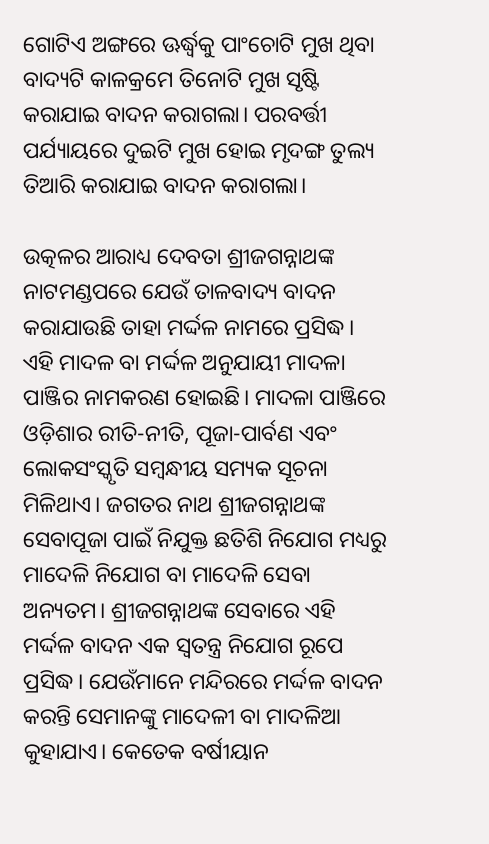ଗୋଟିଏ ଅଙ୍ଗରେ ଊର୍ଦ୍ଧ୍ବକୁ ପାଂଚୋଟି ମୁଖ ଥିବା ବାଦ୍ୟଟି କାଳକ୍ରମେ ତିନୋଟି ମୁଖ ସୃଷ୍ଟି କରାଯାଇ ବାଦନ କରାଗଲା। ପରବର୍ତ୍ତୀ ପର୍ଯ୍ୟାୟରେ ଦୁଇଟି ମୁଖ ହୋଇ ମୃଦଙ୍ଗ ତୁଲ୍ୟ ତିଆରି କରାଯାଇ ବାଦନ କରାଗଲା।

ଉତ୍କଳର ଆରାଧ୍ୟ ଦେବତା ଶ୍ରୀଜଗନ୍ନାଥଙ୍କ ନାଟମଣ୍ଡପରେ ଯେଉଁ ତାଳବାଦ୍ୟ ବାଦନ କରାଯାଉଛି ତାହା ମର୍ଦ୍ଦଳ ନାମରେ ପ୍ରସିଦ୍ଧ। ଏହି ମାଦଳ ବା ମର୍ଦ୍ଦଳ ଅନୁଯାୟୀ ମାଦଳା ପାଞ୍ଜିର ନାମକରଣ ହୋଇଛି। ମାଦଳା ପାଞ୍ଜିରେ ଓଡ଼ିଶାର ରୀତି-ନୀତି, ପୂଜା-ପାର୍ବଣ ଏବଂ ଲୋକସଂସ୍କୃତି ସମ୍ବନ୍ଧୀୟ ସମ୍ୟକ ସୂଚନା ମିଳିଥାଏ। ଜଗତର ନାଥ ଶ୍ରୀଜଗନ୍ନାଥଙ୍କ ସେବାପୂଜା ପାଇଁ ନିଯୁକ୍ତ ଛତିଶି ନିଯୋଗ ମଧ୍ୟରୁ ମାଦେଳି ନିଯୋଗ ବା ମାଦେଳି ସେବା ଅନ୍ୟତମ। ଶ୍ରୀଜଗନ୍ନାଥଙ୍କ ସେବାରେ ଏହି ମର୍ଦ୍ଦଳ ବାଦନ ଏକ ସ୍ୱତନ୍ତ୍ର ନିଯୋଗ ରୂପେ ପ୍ରସିଦ୍ଧ। ଯେଉଁମାନେ ମନ୍ଦିରରେ ମର୍ଦ୍ଦଳ ବାଦନ କରନ୍ତି ସେମାନଙ୍କୁ ମାଦେଳୀ ବା ମାଦଳିଆ କୁହାଯାଏ। କେତେକ ବର୍ଷୀୟାନ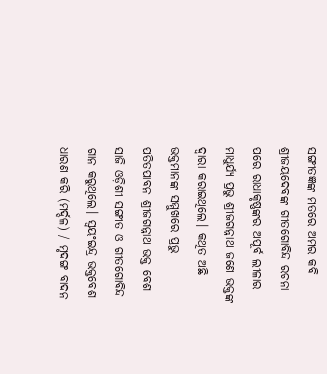ସଙ୍ଗୀତଜ୍ଞଙ୍କ ମତରେ ଅମର କବି ଶ୍ରୀଜୟଦେବଙ୍କ ଗୀତଗୋବିନ୍ଦ ରଚନା ପରେ ରାଧାକୃଷ୍ଣଙ୍କର ଅପୂର୍ବ ଲୀଳାର ମାଧୁର୍ଯ୍ୟ ପ୍ରଭୁ ଶ୍ରୀଜଗନ୍ନାଥ ଜଣେ ଭକ୍ତଙ୍କ ଦ୍ୱାରା କରାଇଥିଲେ। କଥିତ ଅଛି ଭକ୍ତମାନଙ୍କ ସମ୍ମୁଖରେ ପ୍ରଭୁ ପତିତପାବନ ଶ୍ରୀଜଗନ୍ନାଥ ଭକ୍ତ ବେଶ ସାଜି ଓଡ଼ିଶୀ ସଙ୍ଗୀତ ଓ ଗୀତଗୋବିନ୍ଦ ଗାନ କରୁଥିଲେ। ସ୍ୱୟଂଇନ୍ଦ୍ର ଭକ୍ତବେଶ ଧାରଣ କରି (ମର୍ଦ୍ଦଳ) / ମୃଦଙ୍ଗ ବାଦନ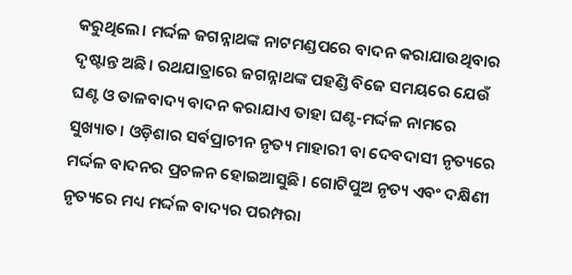କରୁଥିଲେ। ମର୍ଦ୍ଦଳ ଜଗନ୍ନାଥଙ୍କ ନାଟମଣ୍ଡପରେ ବାଦନ କରାଯାଉଥିବାର ଦୃଷ୍ଟାନ୍ତ ଅଛି। ରଥଯାତ୍ରାରେ ଜଗନ୍ନାଥଙ୍କ ପହଣ୍ଡି ବିଜେ ସମୟରେ ଯେଉଁ ଘଣ୍ଟ ଓ ତାଳବାଦ୍ୟ ବାଦନ କରାଯାଏ ତାହା ଘଣ୍ଟ-ମର୍ଦ୍ଦଳ ନାମରେ ସୁଖ୍ୟାତ। ଓଡ଼ିଶାର ସର୍ବପ୍ରାଚୀନ ନୃତ୍ୟ ମାହାରୀ ବା ଦେବଦାସୀ ନୃତ୍ୟରେ ମର୍ଦ୍ଦଳ ବାଦନର ପ୍ରଚଳନ ହୋଇଆସୁଛି। ଗୋଟିପୁଅ ନୃତ୍ୟ ଏବଂ ଦକ୍ଷିଣୀ ନୃତ୍ୟରେ ମଧ୍ୟ ମର୍ଦ୍ଦଳ ବାଦ୍ୟର ପରମ୍ପରା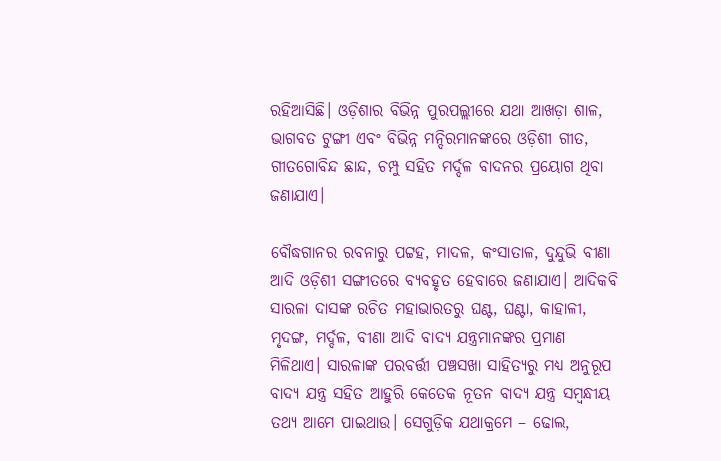ରହିଆସିଛି। ଓଡ଼ିଶାର ବିଭିନ୍ନ ପୁରପଲ୍ଲୀରେ ଯଥା ଆଖଡ଼ା ଶାଳ, ଭାଗବତ ଟୁଙ୍ଗୀ ଏବଂ ବିଭିନ୍ନ ମନ୍ଦିରମାନଙ୍କରେ ଓଡ଼ିଶୀ ଗୀତ, ଗୀତଗୋବିନ୍ଦ ଛାନ୍ଦ, ଚମ୍ପୁ ସହିତ ମର୍ଦ୍ଦଳ ବାଦନର ପ୍ରୟୋଗ ଥିବା ଜଣାଯାଏ।

ବୌଦ୍ଧଗାନର ରବନାରୁ ପଟ୍ଟହ, ମାଦଳ, କଂସାତାଳ, ଦୁନ୍ଦୁଭି ବୀଣା ଆଦି ଓଡ଼ିଶୀ ସଙ୍ଗୀତରେ ବ୍ୟବହୃତ ହେବାରେ ଜଣାଯାଏ। ଆଦିକବି ସାରଳା ଦାସଙ୍କ ରଚିତ ମହାଭାରତରୁ ଘଣ୍ଟ, ଘଣ୍ଟା, କାହାଳୀ, ମୃଦଙ୍ଗ, ମର୍ଦ୍ଦଳ, ବୀଣା ଆଦି ବାଦ୍ୟ ଯନ୍ତ୍ରମାନଙ୍କର ପ୍ରମାଣ ମିଳିଥାଏ। ସାରଳାଙ୍କ ପରବର୍ତ୍ତୀ ପଞ୍ଚସଖା ସାହିତ୍ୟରୁ ମଧ୍ୟ ଅନୁରୂପ ବାଦ୍ୟ ଯନ୍ତ୍ର ସହିତ ଆହୁରି କେତେକ ନୂତନ ବାଦ୍ୟ ଯନ୍ତ୍ର ସମ୍ବନ୍ଧୀୟ ତଥ୍ୟ ଆମେ ପାଇଥାଉ। ସେଗୁଡ଼ିକ ଯଥାକ୍ରମେ – ଢୋଲ,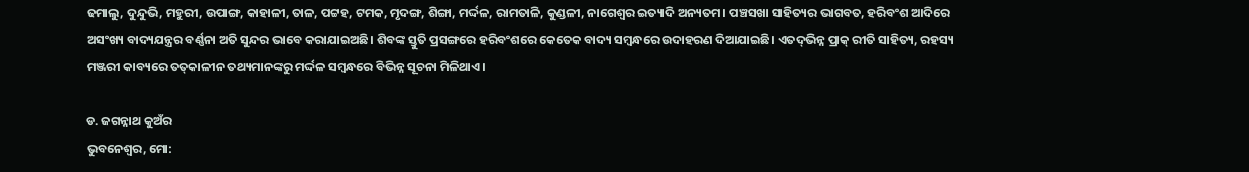ଢମାଲୁ, ଦୁନ୍ଦୁଭି, ମହୁରୀ, ଉପାଙ୍ଗ, କାହାଳୀ, ତାଳ, ପଟ୍ଟହ, ଟମକ, ମୃଦଙ୍ଗ, ଶିଙ୍ଗା, ମର୍ଦ୍ଦଳ, ରାମତାଳି, କୁଣ୍ଡଳୀ, ନାଗେଶ୍ୱର ଇତ୍ୟାଦି ଅନ୍ୟତମ। ପଞ୍ଚସଖା ସାହିତ୍ୟର ଭାଗବତ, ହରିବଂଶ ଆଦିରେ ଅସଂଖ୍ୟ ବାଦ୍ୟଯନ୍ତ୍ରର ବର୍ଣ୍ଣନା ଅତି ସୁନ୍ଦର ଭାବେ କରାଯାଇଅଛି। ଶିବଙ୍କ ସ୍ତୁତି ପ୍ରସଙ୍ଗରେ ହରିବଂଶରେ କେତେକ ବାଦ୍ୟ ସମ୍ବନ୍ଧରେ ଉଦାହରଣ ଦିଆଯାଇଛି। ଏତଦ୍‌‌ଭିନ୍ନ ପ୍ରାକ୍‌‌ ରୀତି ସାହିତ୍ୟ, ରହସ୍ୟ ମଞ୍ଜରୀ କାବ୍ୟରେ ତତ୍‌‌କାଳୀନ ତଥ୍ୟମାନଙ୍କରୁ ମର୍ଦ୍ଦଳ ସମ୍ବନ୍ଧରେ ବିଭିନ୍ନ ସୂଚନା ମିଳିଥାଏ।

ଡ. ଜଗନ୍ନାଥ କୁଅଁର
ଭୁବନେଶ୍ୱର, ମୋ: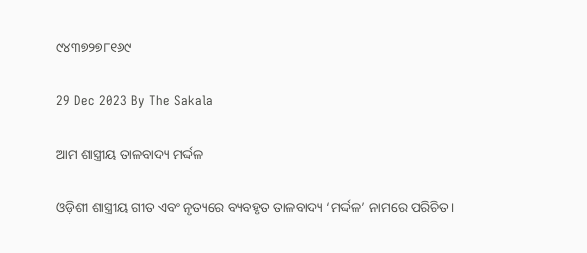୯୪୩୭୨୭୮୧୬୯

29 Dec 2023 By The Sakala

ଆମ ଶାସ୍ତ୍ରୀୟ ତାଳବାଦ୍ୟ ମର୍ଦ୍ଦଳ

ଓଡ଼ିଶୀ ଶାସ୍ତ୍ରୀୟ ଗୀତ ଏବଂ ନୃତ୍ୟରେ ବ୍ୟବହୃତ ତାଳବାଦ୍ୟ ‘ମର୍ଦ୍ଦଳ’ ନାମରେ ପରିଚିତ।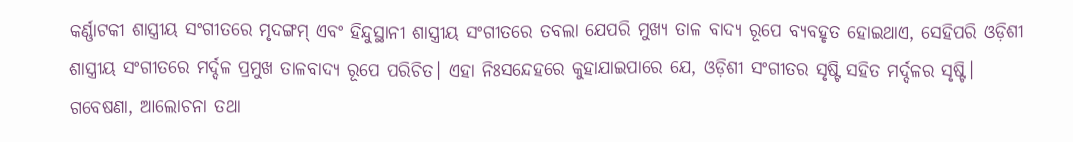କର୍ଣ୍ଣାଟକୀ ଶାସ୍ତ୍ରୀୟ ସଂଗୀତରେ ମୃଦଙ୍ଗମ୍‌‌ ଏବଂ ହିନ୍ଦୁସ୍ଥାନୀ ଶାସ୍ତ୍ରୀୟ ସଂଗୀତରେ ତବଲା ଯେପରି ମୁଖ୍ୟ ତାଳ ବାଦ୍ୟ ରୂପେ ବ୍ୟବହୃତ ହୋଇଥାଏ, ସେହିପରି ଓଡ଼ିଶୀ ଶାସ୍ତ୍ରୀୟ ସଂଗୀତରେ ମର୍ଦ୍ଦଳ ପ୍ରମୁଖ ତାଳବାଦ୍ୟ ରୂପେ ପରିଚିତ। ଏହା ନିଃସନ୍ଦେହରେ କୁହାଯାଇପାରେ ଯେ, ଓଡ଼ିଶୀ ସଂଗୀତର ସୃଷ୍ଟି ସହିତ ମର୍ଦ୍ଦଳର ସୃଷ୍ଟି। ଗବେଷଣା, ଆଲୋଚନା ତଥା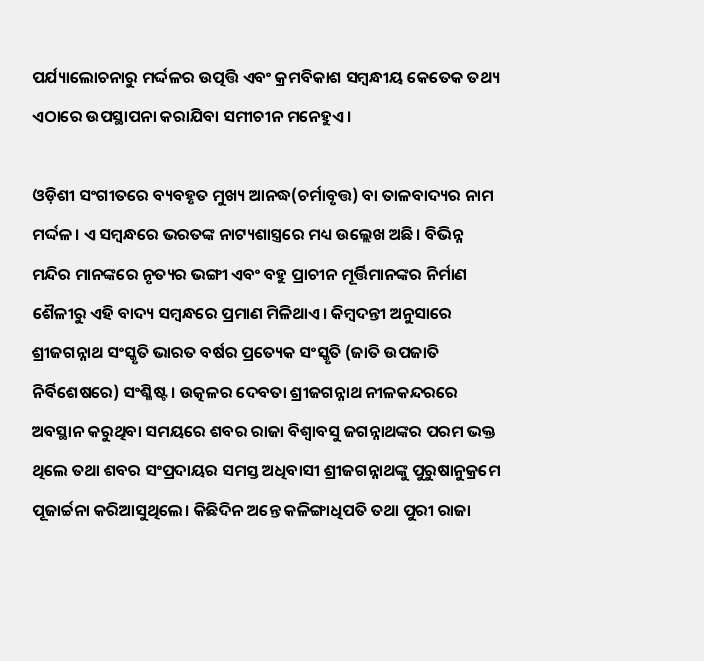ପର୍ଯ୍ୟାଲୋଚନାରୁ ମର୍ଦ୍ଦଳର ଉତ୍ପତ୍ତି ଏବଂ କ୍ରମବିକାଶ ସମ୍ବନ୍ଧୀୟ କେତେକ ତଥ୍ୟ ଏଠାରେ ଉପସ୍ଥାପନା କରାଯିବା ସମୀଚୀନ ମନେହୁଏ।

ଓଡ଼ିଶୀ ସଂଗୀତରେ ବ୍ୟବହୃତ ମୁଖ୍ୟ ଆନଦ୍ଧ(ଚର୍ମାବୃତ୍ତ) ବା ତାଳବାଦ୍ୟର ନାମ ମର୍ଦ୍ଦଳ। ଏ ସମ୍ବନ୍ଧରେ ଭରତଙ୍କ ନାଟ୍ୟଶାସ୍ତ୍ରରେ ମଧ୍ୟ ଉଲ୍ଲେଖ ଅଛି। ବିଭିନ୍ନ ମନ୍ଦିର ମାନଙ୍କରେ ନୃତ୍ୟର ଭଙ୍ଗୀ ଏବଂ ବହୁ ପ୍ରାଚୀନ ମୂର୍ତ୍ତିମାନଙ୍କର ନିର୍ମାଣ ଶୈଳୀରୁ ଏହି ବାଦ୍ୟ ସମ୍ବନ୍ଧରେ ପ୍ରମାଣ ମିଳିଥାଏ। କିମ୍ବଦନ୍ତୀ ଅନୁସାରେ ଶ୍ରୀଜଗନ୍ନାଥ ସଂସ୍କୃତି ଭାରତ ବର୍ଷର ପ୍ରତ୍ୟେକ ସଂସ୍କୃତି (ଜାତି ଉପଜାତି ନିର୍ବିଶେଷରେ) ସଂଶ୍ଳିଷ୍ଟ। ଉତ୍କଳର ଦେବତା ଶ୍ରୀଜଗନ୍ନାଥ ନୀଳକନ୍ଦରରେ ଅବସ୍ଥାନ କରୁଥିବା ସମୟରେ ଶବର ରାଜା ବିଶ୍ୱାବସୁ ଜଗନ୍ନାଥଙ୍କର ପରମ ଭକ୍ତ ଥିଲେ ତଥା ଶବର ସଂପ୍ରଦାୟର ସମସ୍ତ ଅଧିବାସୀ ଶ୍ରୀଜଗନ୍ନାଥଙ୍କୁ ପୁରୁଷାନୁକ୍ରମେ ପୂଜାର୍ଚ୍ଚନା କରିଆସୁଥିଲେ। କିଛିଦିନ ଅନ୍ତେ କଳିଙ୍ଗାଧିପତି ତଥା ପୁରୀ ରାଜା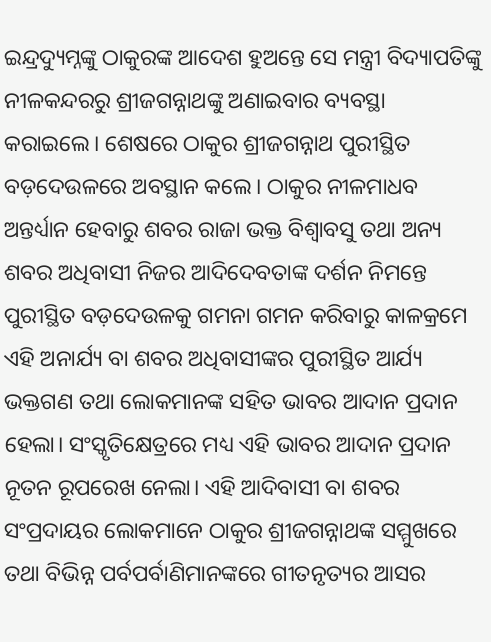ଇନ୍ଦ୍ରଦ୍ୟୁମ୍ନଙ୍କୁ ଠାକୁରଙ୍କ ଆଦେଶ ହୁଅନ୍ତେ ସେ ମନ୍ତ୍ରୀ ବିଦ୍ୟାପତିଙ୍କୁ ନୀଳକନ୍ଦରରୁ ଶ୍ରୀଜଗନ୍ନାଥଙ୍କୁ ଅଣାଇବାର ବ୍ୟବସ୍ଥା କରାଇଲେ। ଶେଷରେ ଠାକୁର ଶ୍ରୀଜଗନ୍ନାଥ ପୁରୀସ୍ଥିତ ବଡ଼ଦେଉଳରେ ଅବସ୍ଥାନ କଲେ। ଠାକୁର ନୀଳମାଧବ ଅନ୍ତର୍ଧ୍ୟାନ ହେବାରୁ ଶବର ରାଜା ଭକ୍ତ ବିଶ୍ୱାବସୁ ତଥା ଅନ୍ୟ ଶବର ଅଧିବାସୀ ନିଜର ଆଦିଦେବତାଙ୍କ ଦର୍ଶନ ନିମନ୍ତେ ପୁରୀସ୍ଥିତ ବଡ଼ଦେଉଳକୁ ଗମନା ଗମନ କରିବାରୁ କାଳକ୍ରମେ ଏହି ଅନାର୍ଯ୍ୟ ବା ଶବର ଅଧିବାସୀଙ୍କର ପୁରୀସ୍ଥିତ ଆର୍ଯ୍ୟ ଭକ୍ତଗଣ ତଥା ଲୋକମାନଙ୍କ ସହିତ ଭାବର ଆଦାନ ପ୍ରଦାନ ହେଲା। ସଂସ୍କୃତିକ୍ଷେତ୍ରରେ ମଧ୍ୟ ଏହି ଭାବର ଆଦାନ ପ୍ରଦାନ ନୂତନ ରୂପରେଖ ନେଲା। ଏହି ଆଦିବାସୀ ବା ଶବର ସଂପ୍ରଦାୟର ଲୋକମାନେ ଠାକୁର ଶ୍ରୀଜଗନ୍ନାଥଙ୍କ ସମ୍ମୁଖରେ ତଥା ବିଭିନ୍ନ ପର୍ବପର୍ବାଣିମାନଙ୍କରେ ଗୀତନୃତ୍ୟର ଆସର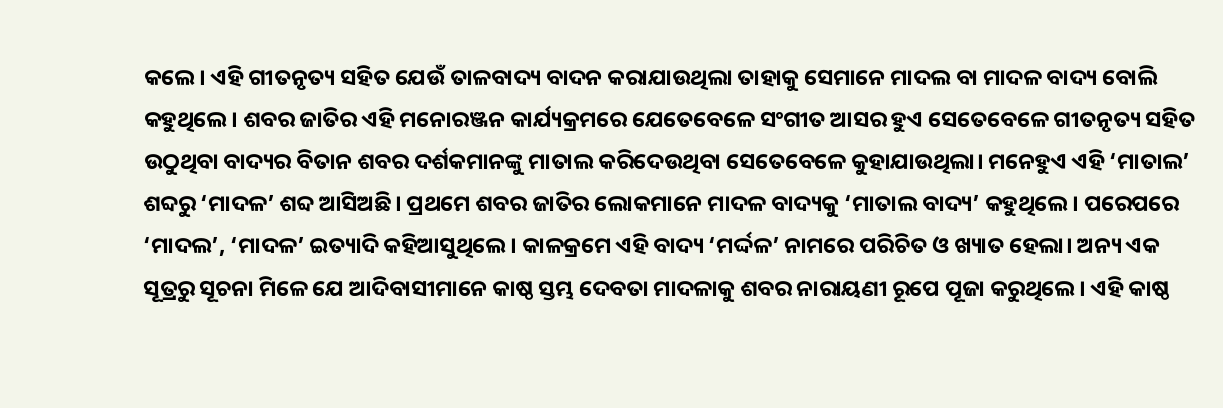କଲେ। ଏହି ଗୀତନୃତ୍ୟ ସହିତ ଯେଉଁ ତାଳବାଦ୍ୟ ବାଦନ କରାଯାଉଥିଲା ତାହାକୁ ସେମାନେ ମାଦଲ ବା ମାଦଳ ବାଦ୍ୟ ବୋଲି କହୁଥିଲେ। ଶବର ଜାତିର ଏହି ମନୋରଞ୍ଜନ କାର୍ଯ୍ୟକ୍ରମରେ ଯେତେବେଳେ ସଂଗୀତ ଆସର ହୁଏ ସେତେବେଳେ ଗୀତନୃତ୍ୟ ସହିତ ଉଠୁଥିବା ବାଦ୍ୟର ବିତାନ ଶବର ଦର୍ଶକମାନଙ୍କୁ ମାତାଲ କରିଦେଉଥିବା ସେତେବେଳେ କୁହାଯାଉଥିଲା। ମନେହୁଏ ଏହି ‘ମାତାଲ’ ଶବ୍ଦରୁ ‘ମାଦଳ’ ଶବ୍ଦ ଆସିଅଛି। ପ୍ରଥମେ ଶବର ଜାତିର ଲୋକମାନେ ମାଦଳ ବାଦ୍ୟକୁ ‘ମାତାଲ ବାଦ୍ୟ’ କହୁଥିଲେ। ପରେପରେ ‘ମାଦଲ’, ‘ମାଦଳ’ ଇତ୍ୟାଦି କହିଆସୁଥିଲେ। କାଳକ୍ରମେ ଏହି ବାଦ୍ୟ ‘ମର୍ଦ୍ଦଳ’ ନାମରେ ପରିଚିତ ଓ ଖ୍ୟାତ ହେଲା। ଅନ୍ୟ ଏକ ସୂତ୍ରରୁ ସୂଚନା ମିଳେ ଯେ ଆଦିବାସୀମାନେ କାଷ୍ଠ ସ୍ତମ୍ଭ ଦେବତା ମାଦଳାକୁ ଶବର ନାରାୟଣୀ ରୂପେ ପୂଜା କରୁଥିଲେ। ଏହି କାଷ୍ଠ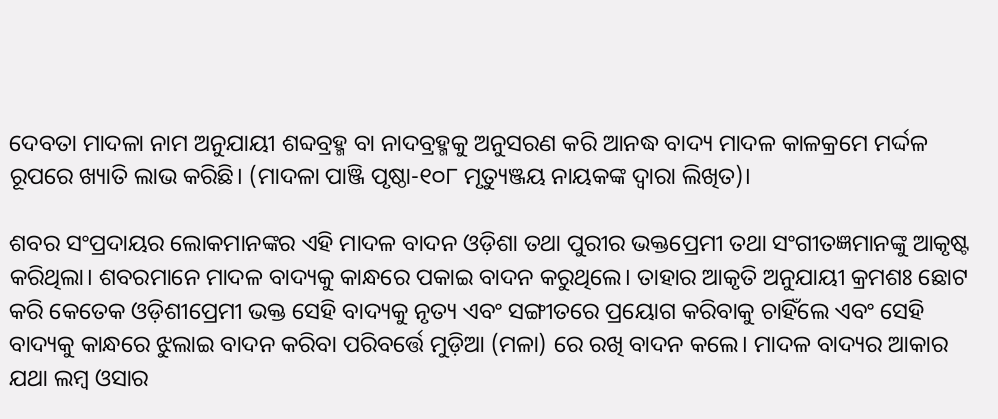ଦେବତା ମାଦଳା ନାମ ଅନୁଯାୟୀ ଶବ୍ଦବ୍ରହ୍ମ ବା ନାଦବ୍ରହ୍ମକୁ ଅନୁସରଣ କରି ଆନଦ୍ଧ ବାଦ୍ୟ ମାଦଳ କାଳକ୍ରମେ ମର୍ଦ୍ଦଳ ରୂପରେ ଖ୍ୟାତି ଲାଭ କରିଛି। (ମାଦଳା ପାଞ୍ଜି ପୃଷ୍ଠା-୧୦୮ ମୃତ୍ୟୁଞ୍ଜୟ ନାୟକଙ୍କ ଦ୍ୱାରା ଲିଖିତ)।

ଶବର ସଂପ୍ରଦାୟର ଲୋକମାନଙ୍କର ଏହି ମାଦଳ ବାଦନ ଓଡ଼ିଶା ତଥା ପୁରୀର ଭକ୍ତପ୍ରେମୀ ତଥା ସଂଗୀତଜ୍ଞମାନଙ୍କୁ ଆକୃଷ୍ଟ କରିଥିଲା। ଶବରମାନେ ମାଦଳ ବାଦ୍ୟକୁ କାନ୍ଧରେ ପକାଇ ବାଦନ କରୁଥିଲେ। ତାହାର ଆକୃତି ଅନୁଯାୟୀ କ୍ରମଶଃ ଛୋଟ କରି କେତେକ ଓଡ଼ିଶୀପ୍ରେମୀ ଭକ୍ତ ସେହି ବାଦ୍ୟକୁ ନୃତ୍ୟ ଏବଂ ସଙ୍ଗୀତରେ ପ୍ରୟୋଗ କରିବାକୁ ଚାହିଁଲେ ଏବଂ ସେହି ବାଦ୍ୟକୁ କାନ୍ଧରେ ଝୁଲାଇ ବାଦନ କରିବା ପରିବର୍ତ୍ତେ ମୁଡ଼ିଆ (ମଳା) ରେ ରଖି ବାଦନ କଲେ। ମାଦଳ ବାଦ୍ୟର ଆକାର ଯଥା ଲମ୍ବ ଓସାର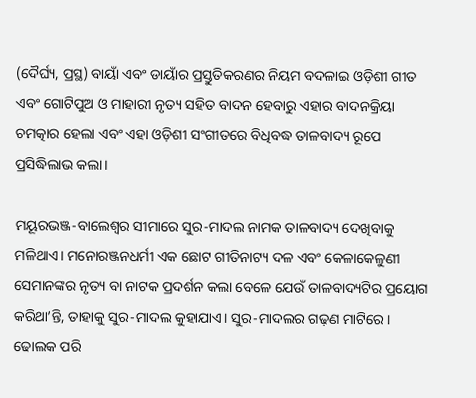(ଦୈର୍ଘ୍ୟ, ପ୍ରସ୍ଥ) ବାୟାଁ ଏବଂ ଡାୟାଁର ପ୍ରସ୍ତୁତିକରଣର ନିୟମ ବଦଳାଇ ଓଡ଼ିଶୀ ଗୀତ ଏବଂ ଗୋଟିପୁଅ ଓ ମାହାରୀ ନୃତ୍ୟ ସହିତ ବାଦନ ହେବାରୁ ଏହାର ବାଦନକ୍ରିୟା ଚମତ୍କାର ହେଲା ଏବଂ ଏହା ଓଡ଼ିଶୀ ସଂଗୀତରେ ବିଧିବଦ୍ଧ ତାଳବାଦ୍ୟ ରୂପେ ପ୍ରସିଦ୍ଧିଲାଭ କଲା।

ମୟୂରଭଞ୍ଜ-ବାଲେଶ୍ୱର ସୀମାରେ ସୁର-ମାଦଲ ନାମକ ତାଳବାଦ୍ୟ ଦେଖିବାକୁ ମଳିଥାଏ। ମନୋରଞ୍ଜନଧର୍ମୀ ଏକ ଛୋଟ ଗୀତିନାଟ୍ୟ ଦଳ ଏବଂ କେଳାକେଳୁଣୀ ସେମାନଙ୍କର ନୃତ୍ୟ ବା ନାଟକ ପ୍ରଦର୍ଶନ କଲା ବେଳେ ଯେଉଁ ତାଳବାଦ୍ୟଟିର ପ୍ରୟୋଗ କରିଥା’ନ୍ତି, ତାହାକୁ ସୁର-ମାଦଲ କୁହାଯାଏ। ସୁର-ମାଦଲର ଗଢ଼ଣ ମାଟିରେ। ଢୋଲକ ପରି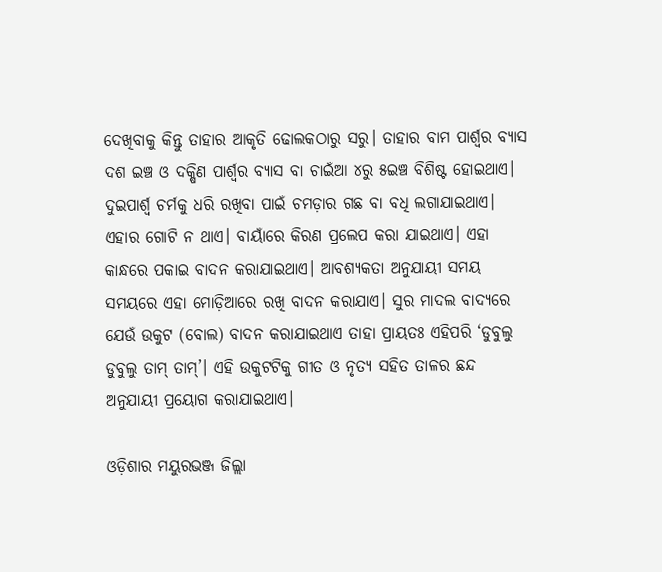ଦେଖିବାକୁ କିନ୍ତୁ ତାହାର ଆକୃତି ଢୋଲକଠାରୁ ସରୁ। ତାହାର ବାମ ପାର୍ଶ୍ବର ବ୍ୟାସ ଦଶ ଇଞ୍ଚ ଓ ଦକ୍ଷିଣ ପାର୍ଶ୍ବର ବ୍ୟାସ ବା ଚାଇଁଆ ୪ରୁ ୫ଇଞ୍ଚ ବିଶିଷ୍ଟ ହୋଇଥାଏ। ଦୁଇପାର୍ଶ୍ବ ଚର୍ମକୁ ଧରି ରଖିବା ପାଇଁ ଚମଡ଼ାର ଗଛ ବା ବଧି ଲଗାଯାଇଥାଏ। ଏହାର ଗୋଟି ନ ଥାଏ। ବାୟାଁରେ କିରଣ ପ୍ରଲେପ କରା ଯାଇଥାଏ। ଏହା କାନ୍ଧରେ ପକାଇ ବାଦନ କରାଯାଇଥାଏ। ଆବଶ୍ୟକତା ଅନୁଯାୟୀ ସମୟ ସମୟରେ ଏହା ମୋଡ଼ିଆରେ ରଖି ବାଦନ କରାଯାଏ। ସୁର ମାଦଲ ବାଦ୍ୟରେ ଯେଉଁ ଉକୁଟ (ବୋଲ) ବାଦନ କରାଯାଇଥାଏ ତାହା ପ୍ରାୟତଃ ଏହିପରି ‘ଡୁବୁଲୁ ଡୁବୁଲୁ ତାମ୍‌‌ ତାମ୍‌‌’। ଏହି ଉକୁଟଟିକୁ ଗୀତ ଓ ନୃତ୍ୟ ସହିତ ତାଳର ଛନ୍ଦ ଅନୁଯାୟୀ ପ୍ରୟୋଗ କରାଯାଇଥାଏ।

ଓଡ଼ିଶାର ମୟୁରଭଞ୍ଜ ଜିଲ୍ଲା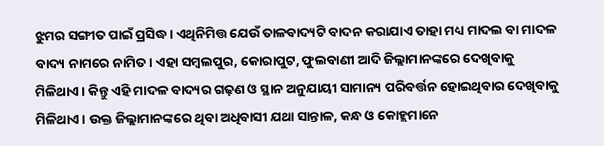ଝୁମର ସଙ୍ଗୀତ ପାଇଁ ପ୍ରସିଦ୍ଧ। ଏଥିନିମିତ୍ତ ଯେଉଁ ତାଳବାଦ୍ୟଟି ବାଦନ କରାଯାଏ ତାହା ମଧ୍ୟ ମାଦଲ ବା ମାଦଳ ବାଦ୍ୟ ନାମରେ ନାମିତ। ଏହା ସମ୍ବଲପୁର, କୋରାପୁଟ, ଫୁଲବାଣୀ ଆଦି ଜିଲ୍ଲାମାନଙ୍କରେ ଦେଖିବାକୁ ମିଳିଥାଏ। କିନ୍ତୁ ଏହି ମାଦଳ ବାଦ୍ୟର ଗଢ଼ଣ ଓ ସ୍ଥାନ ଅନୁଯାୟୀ ସାମାନ୍ୟ ପରିବର୍ତ୍ତନ ହୋଇଥିବାର ଦେଖିବାକୁ ମିଳିଥାଏ। ଉକ୍ତ ଜିଲ୍ଲାମାନଙ୍କରେ ଥିବା ଅଧିବାସୀ ଯଥା ସାନ୍ତାଳ, କନ୍ଧ ଓ କୋହ୍ଲମାନେ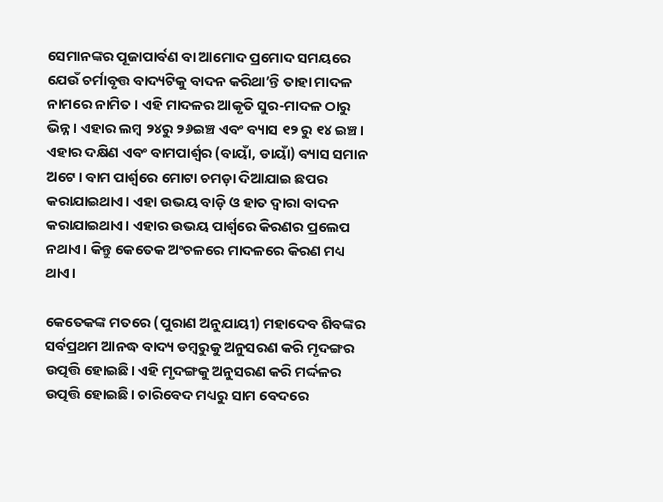ସେମାନଙ୍କର ପୂଜାପାର୍ବଣ ବା ଆମୋଦ ପ୍ରମୋଦ ସମୟରେ ଯେଉଁ ଚର୍ମାବୃତ୍ତ ବାଦ୍ୟଟିକୁ ବାଦନ କରିଥା’ନ୍ତି ତାହା ମାଦଳ ନାମରେ ନାମିତ। ଏହି ମାଦଳର ଆକୃତି ସୁର-ମାଦଳ ଠାରୁ ଭିନ୍ନ। ଏହାର ଲମ୍ବ ୨୪ରୁ ୨୬ଇଞ୍ଚ ଏବଂ ବ୍ୟାସ ୧୨ ରୁ ୧୪ ଇଞ୍ଚ। ଏହାର ଦକ୍ଷିଣ ଏବଂ ବାମପାର୍ଶ୍ବର (ବାୟାଁ, ଡାୟାଁ) ବ୍ୟାସ ସମାନ ଅଟେ। ବାମ ପାର୍ଶ୍ବରେ ମୋଟା ଚମଡ଼ା ଦିଆଯାଇ ଛପର କରାଯାଇଥାଏ। ଏହା ଉଭୟ ବାଡ଼ି ଓ ହାତ ଦ୍ୱାରା ବାଦନ କରାଯାଇଥାଏ। ଏହାର ଉଭୟ ପାର୍ଶ୍ବରେ କିରଣର ପ୍ରଲେପ ନଥାଏ। କିନ୍ତୁ କେତେକ ଅଂଚଳରେ ମାଦଳରେ କିରଣ ମଧ୍ୟ ଥାଏ।

କେତେକଙ୍କ ମତରେ (ପୁରାଣ ଅନୁଯାୟୀ) ମହାଦେବ ଶିବଙ୍କର ସର୍ବପ୍ରଥମ ଆନଦ୍ଧ ବାଦ୍ୟ ଡମ୍ବରୁକୁ ଅନୁସରଣ କରି ମୃଦଙ୍ଗର ଉତ୍ପତ୍ତି ହୋଇଛି। ଏହି ମୃଦଙ୍ଗକୁ ଅନୁସରଣ କରି ମର୍ଦ୍ଦଳର ଉତ୍ପତ୍ତି ହୋଇଛି। ଚାରିବେଦ ମଧ୍ୟରୁ ସାମ ବେଦରେ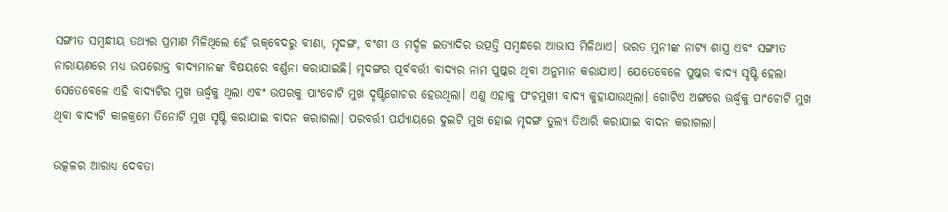ସଙ୍ଗୀତ ସମ୍ବନ୍ଧୀୟ ତଥ୍ୟର ପ୍ରମାଣ ମିଳିଥିଲେ ହେଁ ଋକ୍‌‌ବେଦରୁ ବୀଣା, ମୃଦଙ୍ଗ, ବଂଶୀ ଓ ମର୍ଦ୍ଦଳ ଇତ୍ୟାଦିର ଉତ୍ପତ୍ତି ସମ୍ବନ୍ଧରେ ଆଭାସ ମିଳିଥାଏ। ଭରତ ମୁନୀଙ୍କ ନାଟ୍ୟ ଶାସ୍ତ୍ର ଏବଂ ସଙ୍ଗୀତ ନାରାୟଣରେ ମଧ୍ୟ ଉପରୋକ୍ତ ବାଦ୍ୟମାନଙ୍କ ବିଷୟରେ ବର୍ଣ୍ଣନା କରାଯାଇଛି। ମୃଦଙ୍ଗର ପୂର୍ବବର୍ତ୍ତୀ ବାଦ୍ୟର ନାମ ପୁଷ୍କର ଥିବା ଅନୁମାନ କରାଯାଏ। ଯେତେବେଳେ ପୁଷ୍କର ବାଦ୍ୟ ସୃଷ୍ଟି ହେଲା ସେତେବେଳେ ଏହି ବାଦ୍ୟଟିର ମୁଖ ଊର୍ଦ୍ଧ୍ବକୁ ଥିଲା ଏବଂ ଉପରକୁ ପାଂଚୋଟି ମୁଖ ଦୃଷ୍ଟିଗୋଚର ହେଉଥିଲା। ଏଣୁ ଏହାକୁ ପଂଚମୁଖୀ ବାଦ୍ୟ କୁହାଯାଉଥିଲା। ଗୋଟିଏ ଅଙ୍ଗରେ ଊର୍ଦ୍ଧ୍ବକୁ ପାଂଚୋଟି ମୁଖ ଥିବା ବାଦ୍ୟଟି କାଳକ୍ରମେ ତିନୋଟି ମୁଖ ସୃଷ୍ଟି କରାଯାଇ ବାଦନ କରାଗଲା। ପରବର୍ତ୍ତୀ ପର୍ଯ୍ୟାୟରେ ଦୁଇଟି ମୁଖ ହୋଇ ମୃଦଙ୍ଗ ତୁଲ୍ୟ ତିଆରି କରାଯାଇ ବାଦନ କରାଗଲା।

ଉତ୍କଳର ଆରାଧ୍ୟ ଦେବତା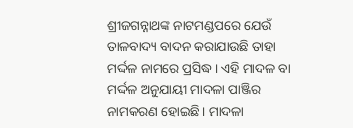ଶ୍ରୀଜଗନ୍ନାଥଙ୍କ ନାଟମଣ୍ଡପରେ ଯେଉଁ ତାଳବାଦ୍ୟ ବାଦନ କରାଯାଉଛି ତାହା ମର୍ଦ୍ଦଳ ନାମରେ ପ୍ରସିଦ୍ଧ। ଏହି ମାଦଳ ବା ମର୍ଦ୍ଦଳ ଅନୁଯାୟୀ ମାଦଳା ପାଞ୍ଜିର ନାମକରଣ ହୋଇଛି। ମାଦଳା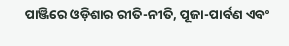ପାଞ୍ଜିରେ ଓଡ଼ିଶାର ରୀତି-ନୀତି, ପୂଜା-ପାର୍ବଣ ଏବଂ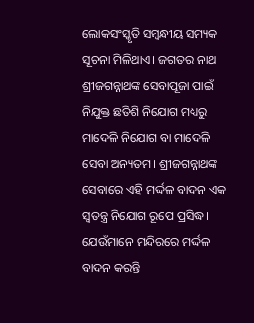ଲୋକସଂସ୍କୃତି ସମ୍ବନ୍ଧୀୟ ସମ୍ୟକ ସୂଚନା ମିଳିଥାଏ। ଜଗତର ନାଥ ଶ୍ରୀଜଗନ୍ନାଥଙ୍କ ସେବାପୂଜା ପାଇଁ ନିଯୁକ୍ତ ଛତିଶି ନିଯୋଗ ମଧ୍ୟରୁ ମାଦେଳି ନିଯୋଗ ବା ମାଦେଳି ସେବା ଅନ୍ୟତମ। ଶ୍ରୀଜଗନ୍ନାଥଙ୍କ ସେବାରେ ଏହି ମର୍ଦ୍ଦଳ ବାଦନ ଏକ ସ୍ୱତନ୍ତ୍ର ନିଯୋଗ ରୂପେ ପ୍ରସିଦ୍ଧ। ଯେଉଁମାନେ ମନ୍ଦିରରେ ମର୍ଦ୍ଦଳ ବାଦନ କରନ୍ତି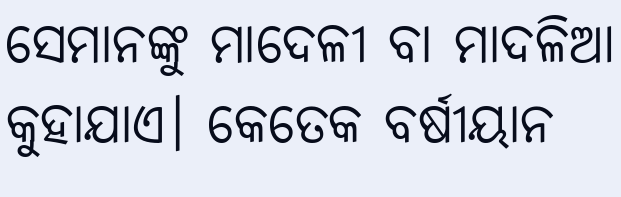ସେମାନଙ୍କୁ ମାଦେଳୀ ବା ମାଦଳିଆ କୁହାଯାଏ। କେତେକ ବର୍ଷୀୟାନ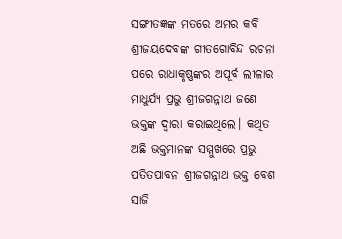ସଙ୍ଗୀତଜ୍ଞଙ୍କ ମତରେ ଅମର କବି ଶ୍ରୀଜୟଦେବଙ୍କ ଗୀତଗୋବିନ୍ଦ ରଚନା ପରେ ରାଧାକୃଷ୍ଣଙ୍କର ଅପୂର୍ବ ଲୀଳାର ମାଧୁର୍ଯ୍ୟ ପ୍ରଭୁ ଶ୍ରୀଜଗନ୍ନାଥ ଜଣେ ଭକ୍ତଙ୍କ ଦ୍ୱାରା କରାଇଥିଲେ। କଥିତ ଅଛି ଭକ୍ତମାନଙ୍କ ସମ୍ମୁଖରେ ପ୍ରଭୁ ପତିତପାବନ ଶ୍ରୀଜଗନ୍ନାଥ ଭକ୍ତ ବେଶ ସାଜି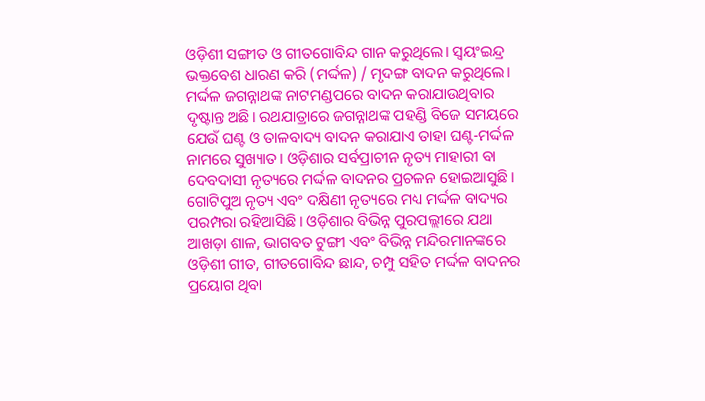ଓଡ଼ିଶୀ ସଙ୍ଗୀତ ଓ ଗୀତଗୋବିନ୍ଦ ଗାନ କରୁଥିଲେ। ସ୍ୱୟଂଇନ୍ଦ୍ର ଭକ୍ତବେଶ ଧାରଣ କରି (ମର୍ଦ୍ଦଳ) / ମୃଦଙ୍ଗ ବାଦନ କରୁଥିଲେ। ମର୍ଦ୍ଦଳ ଜଗନ୍ନାଥଙ୍କ ନାଟମଣ୍ଡପରେ ବାଦନ କରାଯାଉଥିବାର ଦୃଷ୍ଟାନ୍ତ ଅଛି। ରଥଯାତ୍ରାରେ ଜଗନ୍ନାଥଙ୍କ ପହଣ୍ଡି ବିଜେ ସମୟରେ ଯେଉଁ ଘଣ୍ଟ ଓ ତାଳବାଦ୍ୟ ବାଦନ କରାଯାଏ ତାହା ଘଣ୍ଟ-ମର୍ଦ୍ଦଳ ନାମରେ ସୁଖ୍ୟାତ। ଓଡ଼ିଶାର ସର୍ବପ୍ରାଚୀନ ନୃତ୍ୟ ମାହାରୀ ବା ଦେବଦାସୀ ନୃତ୍ୟରେ ମର୍ଦ୍ଦଳ ବାଦନର ପ୍ରଚଳନ ହୋଇଆସୁଛି। ଗୋଟିପୁଅ ନୃତ୍ୟ ଏବଂ ଦକ୍ଷିଣୀ ନୃତ୍ୟରେ ମଧ୍ୟ ମର୍ଦ୍ଦଳ ବାଦ୍ୟର ପରମ୍ପରା ରହିଆସିଛି। ଓଡ଼ିଶାର ବିଭିନ୍ନ ପୁରପଲ୍ଲୀରେ ଯଥା ଆଖଡ଼ା ଶାଳ, ଭାଗବତ ଟୁଙ୍ଗୀ ଏବଂ ବିଭିନ୍ନ ମନ୍ଦିରମାନଙ୍କରେ ଓଡ଼ିଶୀ ଗୀତ, ଗୀତଗୋବିନ୍ଦ ଛାନ୍ଦ, ଚମ୍ପୁ ସହିତ ମର୍ଦ୍ଦଳ ବାଦନର ପ୍ରୟୋଗ ଥିବା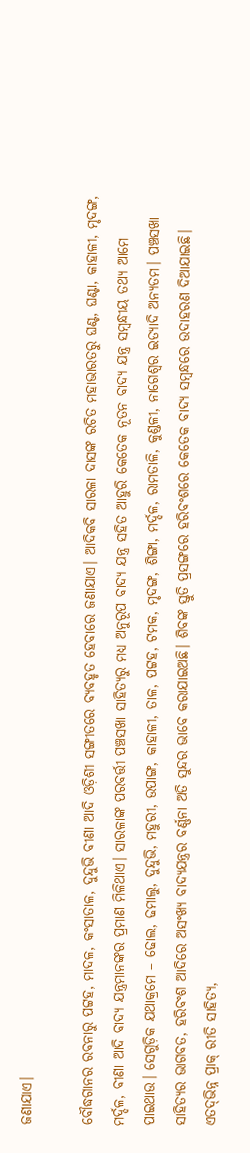ଜଣାଯାଏ।

ବୌଦ୍ଧଗାନର ରବନାରୁ ପଟ୍ଟହ, ମାଦଳ, କଂସାତାଳ, ଦୁନ୍ଦୁଭି ବୀଣା ଆଦି ଓଡ଼ିଶୀ ସଙ୍ଗୀତରେ ବ୍ୟବହୃତ ହେବାରେ ଜଣାଯାଏ। ଆଦିକବି ସାରଳା ଦାସଙ୍କ ରଚିତ ମହାଭାରତରୁ ଘଣ୍ଟ, ଘଣ୍ଟା, କାହାଳୀ, ମୃଦଙ୍ଗ, ମର୍ଦ୍ଦଳ, ବୀଣା ଆଦି ବାଦ୍ୟ ଯନ୍ତ୍ରମାନଙ୍କର ପ୍ରମାଣ ମିଳିଥାଏ। ସାରଳାଙ୍କ ପରବର୍ତ୍ତୀ ପଞ୍ଚସଖା ସାହିତ୍ୟରୁ ମଧ୍ୟ ଅନୁରୂପ ବାଦ୍ୟ ଯନ୍ତ୍ର ସହିତ ଆହୁରି କେତେକ ନୂତନ ବାଦ୍ୟ ଯନ୍ତ୍ର ସମ୍ବନ୍ଧୀୟ ତଥ୍ୟ ଆମେ ପାଇଥାଉ। ସେଗୁଡ଼ିକ ଯଥାକ୍ରମେ – ଢୋଲ, ଢମାଲୁ, ଦୁନ୍ଦୁଭି, ମହୁରୀ, ଉପାଙ୍ଗ, କାହାଳୀ, ତାଳ, ପଟ୍ଟହ, ଟମକ, ମୃଦଙ୍ଗ, ଶିଙ୍ଗା, ମର୍ଦ୍ଦଳ, ରାମତାଳି, କୁଣ୍ଡଳୀ, ନାଗେଶ୍ୱର ଇତ୍ୟାଦି ଅନ୍ୟତମ। ପଞ୍ଚସଖା ସାହିତ୍ୟର ଭାଗବତ, ହରିବଂଶ ଆଦିରେ ଅସଂଖ୍ୟ ବାଦ୍ୟଯନ୍ତ୍ରର ବର୍ଣ୍ଣନା ଅତି ସୁନ୍ଦର ଭାବେ କରାଯାଇଅଛି। ଶିବଙ୍କ ସ୍ତୁତି ପ୍ରସଙ୍ଗରେ ହରିବଂଶରେ କେତେକ ବାଦ୍ୟ ସମ୍ବନ୍ଧରେ ଉଦାହରଣ ଦିଆଯାଇଛି। ଏତଦ୍‌‌ଭିନ୍ନ ପ୍ରାକ୍‌‌ ରୀତି ସାହିତ୍ୟ,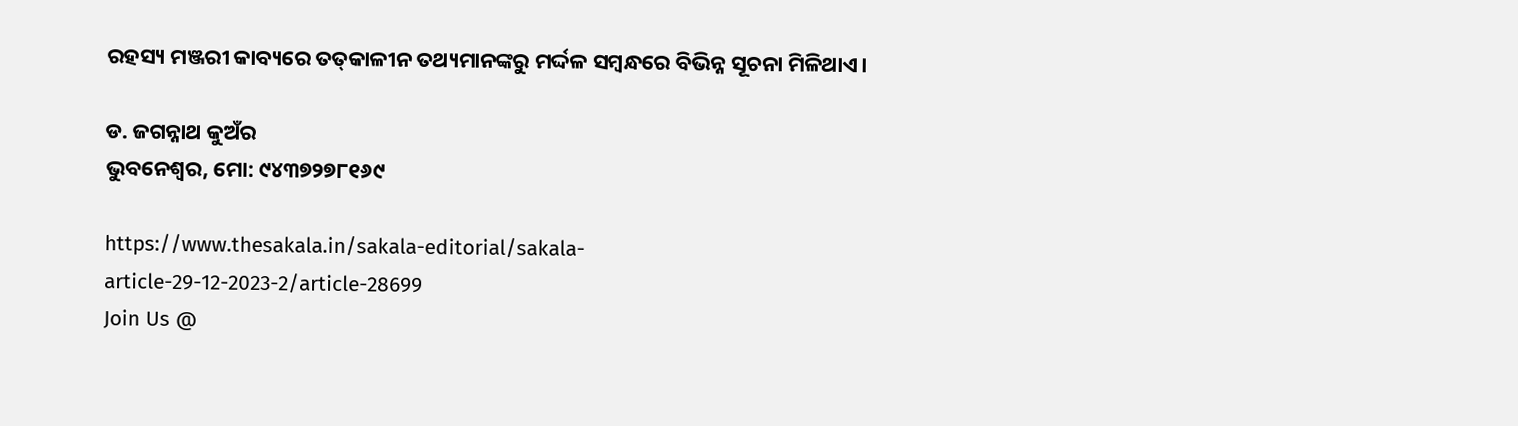ରହସ୍ୟ ମଞ୍ଜରୀ କାବ୍ୟରେ ତତ୍‌‌କାଳୀନ ତଥ୍ୟମାନଙ୍କରୁ ମର୍ଦ୍ଦଳ ସମ୍ବନ୍ଧରେ ବିଭିନ୍ନ ସୂଚନା ମିଳିଥାଏ।

ଡ. ଜଗନ୍ନାଥ କୁଅଁର
ଭୁବନେଶ୍ୱର, ମୋ: ୯୪୩୭୨୭୮୧୬୯

https://www.thesakala.in/sakala-editorial/sakala-article-29-12-2023-2/article-28699
Join Us @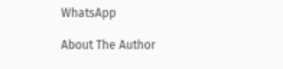WhatsApp

About The Author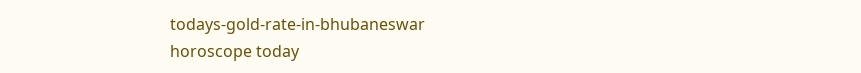todays-gold-rate-in-bhubaneswar
horoscope today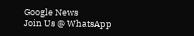Google News
Join Us @ WhatsApp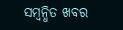ସମ୍ବନ୍ଧିତ ଖବର